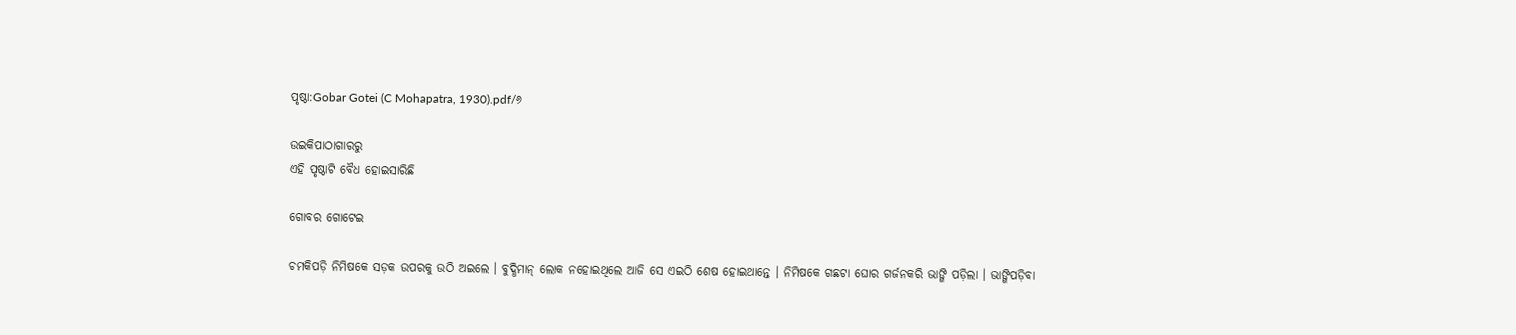ପୃଷ୍ଠା:Gobar Gotei (C Mohapatra, 1930).pdf/୬

ଉଇକିପାଠାଗାର‌ରୁ
ଏହି ପୃଷ୍ଠାଟି ବୈଧ ହୋଇସାରିଛି

ଗୋବର ଗୋଟେଇ

ଚମକିପଡ଼ି ନିମିଷକେ ସଡ଼କ ଉପରକୁ ଉଠି ଅଇଲେ । ବୁଦ୍ଧିମାନ୍ ଲୋକ ନହୋଇଥିଲେ ଆଜି ସେ ଏଇଠି ଶେଷ ହୋଇଥାନ୍ତେ । ନିମିଷକେ ଗଛଟା ଘୋର ଗର୍ଜନକରି ଭାଙ୍ଗି ପଡ଼ିଲା । ଭାଙ୍ଗିପଡ଼ିବା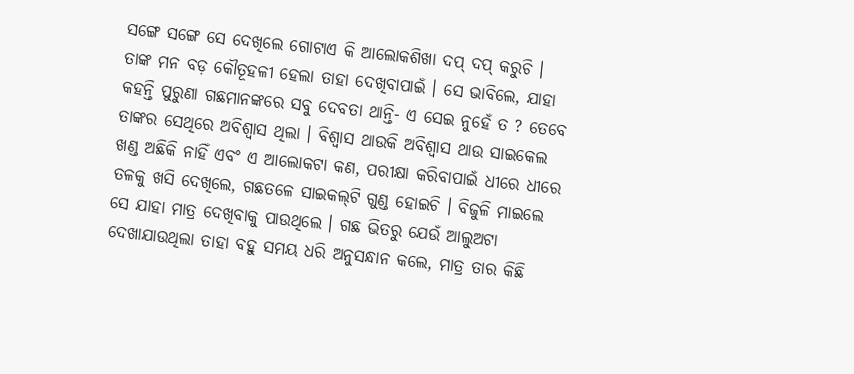ସଙ୍ଗେ ସଙ୍ଗେ ସେ ଦେଖିଲେ ଗୋଟାଏ କି ଆଲୋକଶିଖା ଦପ୍ ଦପ୍ କରୁଚି । ତାଙ୍କ ମନ ବଡ଼ କୌତୂହଳୀ ହେଲା ତାହା ଦେଖିବାପାଇଁ । ସେ ଭାବିଲେ, ଯାହା କ‌ହନ୍ତି ପୁରୁଣା ଗଛମାନଙ୍କରେ ସବୁ ଦେବତା ଥାନ୍ତି- ଏ ସେଇ ନୁହେଁ ତ ? ତେବେ ତାଙ୍କର ସେଥିରେ ଅବିଶ୍ୱାସ ଥିଲା । ବିଶ୍ୱାସ ଥାଉକି ଅବିଶ୍ୱାସ ଥାଉ ସାଇକେଲ ଖଣ୍ଡ ଅଛିକି ନାହିଁ ଏବଂ ଏ ଆଲୋକଟା କଣ, ପରୀକ୍ଷା କରିବାପାଇଁ ଧୀରେ ଧୀରେ ତଳକୁ ଖସି ଦେଖିଲେ, ଗଛତଳେ ସାଇକଲ୍‌ଟି ଗୁଣ୍ଡ ହୋଇଚି । ବିଜୁଳି ମାଇଲେ ସେ ଯାହା ମାତ୍ର ଦେଖିବାକୁ ପାଉଥିଲେ । ଗଛ ଭିତରୁ ଯେଉଁ ଆଲୁଅଟା ଦେଖାଯାଉଥିଲା ତାହା ବ‌ହୁ ସମୟ ଧରି ଅନୁସନ୍ଧାନ କଲେ, ମାତ୍ର ତାର କିଛି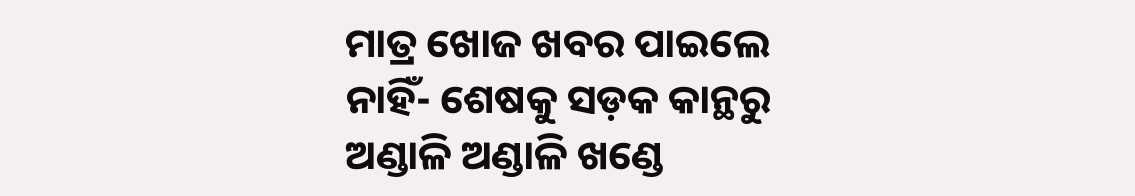ମାତ୍ର ଖୋଜ ଖବର ପାଇଲେ ନାହିଁ- ଶେଷକୁ ସଡ଼କ କାନ୍ଥରୁ ଅଣ୍ଡାଳି ଅଣ୍ଡାଳି ଖଣ୍ଡେ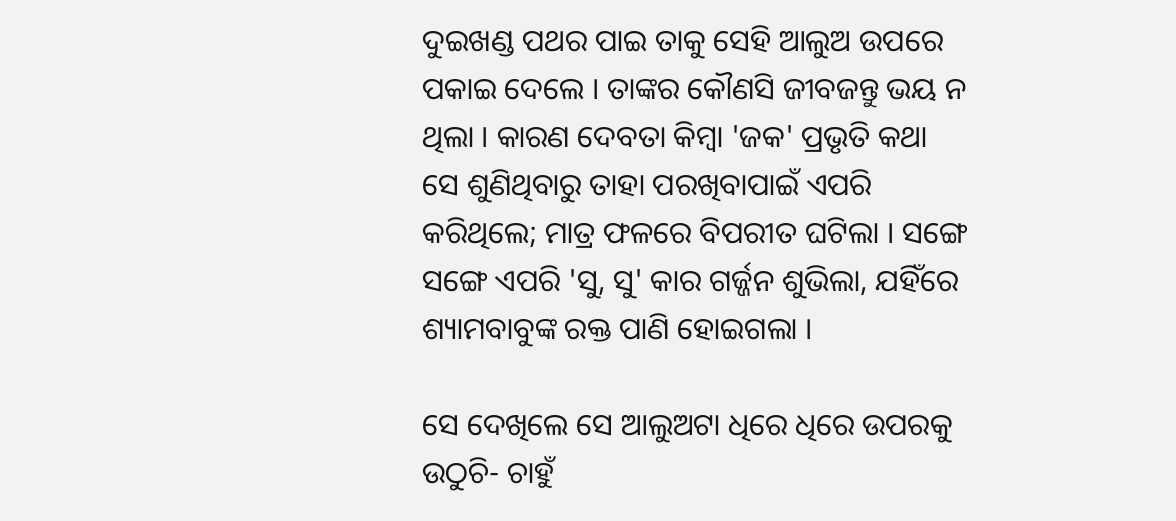ଦୁଇଖଣ୍ଡ ପଥର ପାଇ ତାକୁ ସେହି ଆଲୁଅ ଉପରେ ପକାଇ ଦେଲେ । ତାଙ୍କର କୌଣସି ଜୀବଜନ୍ତୁ ଭୟ ନ ଥିଲା । କାରଣ ଦେବତା କିମ୍ବା 'ଜକ' ପ୍ରଭୃତି କଥା ସେ ଶୁଣିଥିବାରୁ ତାହା ପରଖିବାପାଇଁ ଏପରି କରିଥିଲେ; ମାତ୍ର ଫଳରେ ବିପରୀତ ଘଟିଲା । ସଙ୍ଗେ ସଙ୍ଗେ ଏପରି 'ସୁ, ସୁ' କାର ଗର୍ଜ୍ଜନ ଶୁଭିଲା, ଯହିଁରେ ଶ୍ୟାମ‌ବାବୁଙ୍କ ରକ୍ତ ପାଣି ହୋଇଗଲା ।

ସେ ଦେଖିଲେ ସେ ଆଲୁଅଟା ଧିରେ ଧିରେ ଉପରକୁ ଉଠୁଚି- ଚାହୁଁ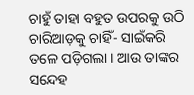ଚାହୁଁ ତାହା ବ‌ହୁତ ଉପରକୁ ଉଠି ଚାରିଆଡ଼କୁ ଚାହିଁ- ସାଇଁକରି ତଳେ ପଡ଼ିଗଲା । ଆଉ ତାଙ୍କର ସନ୍ଦେହ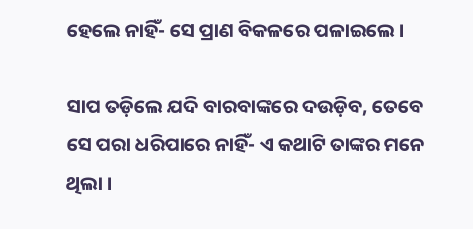ହେଲେ ନାହିଁ- ସେ ପ୍ରାଣ ବିକଳରେ ପଳାଇଲେ ।

ସାପ ତଡ଼ିଲେ ଯଦି ବାରବାଙ୍କରେ ଦଉଡ଼ିବ, ତେବେ ସେ ପରା ଧରିପାରେ ନାହିଁ- ଏ କଥାଟି ତାଙ୍କର ମନେ ଥିଲା ।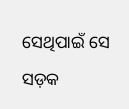ସେଥିପାଇଁ ସେ ସଡ଼କ